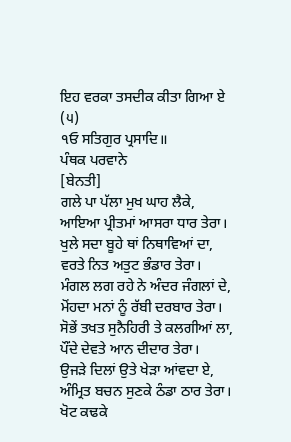ਇਹ ਵਰਕਾ ਤਸਦੀਕ ਕੀਤਾ ਗਿਆ ਏ
(੫)
੧ਓ ਸਤਿਗੁਰ ਪ੍ਰਸਾਦਿ॥
ਪੰਥਕ ਪਰਵਾਨੇ
[ਬੇਨਤੀ]
ਗਲੇ ਪਾ ਪੱਲਾ ਮੁਖ ਘਾਹ ਲੈਕੇ,
ਆਇਆ ਪ੍ਰੀਤਮਾਂ ਆਸਰਾ ਧਾਰ ਤੇਰਾ।
ਖੁਲੇ ਸਦਾ ਬੂਹੇ ਥਾਂ ਨਿਥਾਵਿਆਂ ਦਾ,
ਵਰਤੇ ਨਿਤ ਅਤੁਟ ਭੰਡਾਰ ਤੇਰਾ।
ਮੰਗਲ ਲਗ ਰਹੇ ਨੇ ਅੰਦਰ ਜੰਗਲਾਂ ਦੇ,
ਮੋਂਹਦਾ ਮਨਾਂ ਨੂੰ ਰੱਬੀ ਦਰਬਾਰ ਤੇਰਾ।
ਸੋਭੇਂ ਤਖਤ ਸੁਨੈਹਿਰੀ ਤੇ ਕਲਗੀਆਂ ਲਾ,
ਪੌਂਦੇ ਦੇਵਤੇ ਆਨ ਦੀਦਾਰ ਤੇਰਾ।
ਉਜੜੇ ਦਿਲਾਂ ਉਤੇ ਖੇੜਾ ਆਂਵਦਾ ਏ,
ਅੰਮ੍ਰਿਤ ਬਚਨ ਸੁਣਕੇ ਠੰਡਾ ਠਾਰ ਤੇਰਾ।
ਖੋਟ ਕਢਕੇ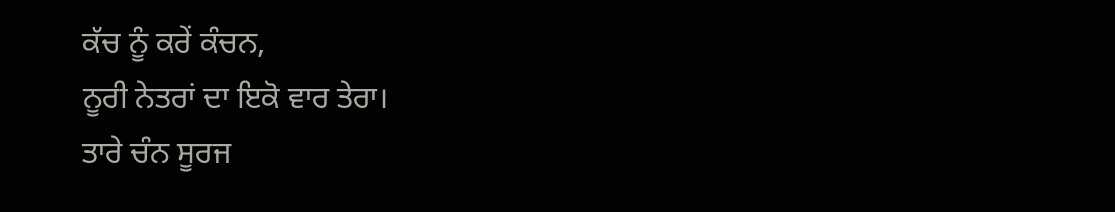ਕੱਚ ਨੂੰ ਕਰੇਂ ਕੰਚਨ,
ਨੂਰੀ ਨੇਤਰਾਂ ਦਾ ਇਕੋ ਵਾਰ ਤੇਰਾ।
ਤਾਰੇ ਚੰਨ ਸੂਰਜ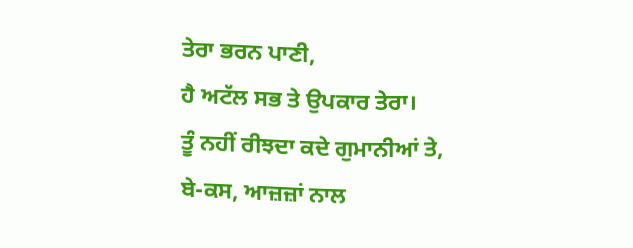ਤੇਰਾ ਭਰਨ ਪਾਣੀ,
ਹੈ ਅਟੱਲ ਸਭ ਤੇ ਉਪਕਾਰ ਤੇਰਾ।
ਤੂੰ ਨਹੀਂ ਰੀਝਦਾ ਕਦੇ ਗੁਮਾਨੀਆਂ ਤੇ,
ਬੇ-ਕਸ, ਆਜ਼ਜ਼ਾਂ ਨਾਲ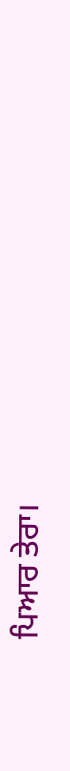ਪਿਆਰ ਤੇਰਾ।